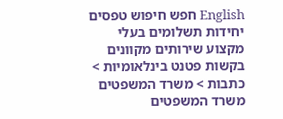English חפש חיפוש טפסים יחידות תשלומים בעלי מקצוע שירותים מקוונים
בקשות פטנט בינלאומיות > כתבות > משרד המשפטים
משרד המשפטים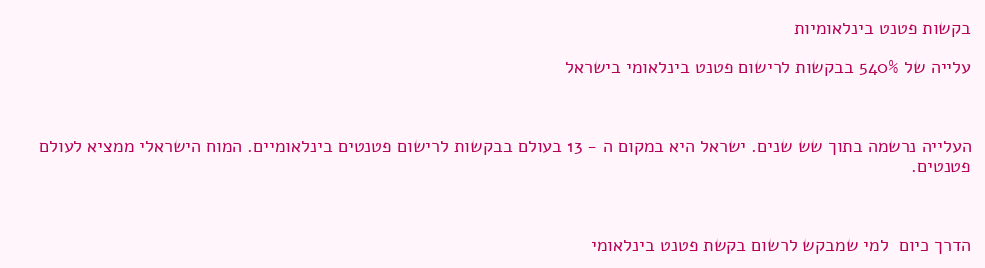בקשות פטנט בינלאומיות

עלייה של 540% בבקשות לרישום פטנט בינלאומי בישראל



העלייה נרשמה בתוך שש שנים. ישראל היא במקום ה - 13 בעולם בבקשות לרישום פטנטים בינלאומיים. המוח הישראלי ממציא לעולם פטנטים.



הדרך כיום  למי שמבקש לרשום בקשת פטנט בינלאומי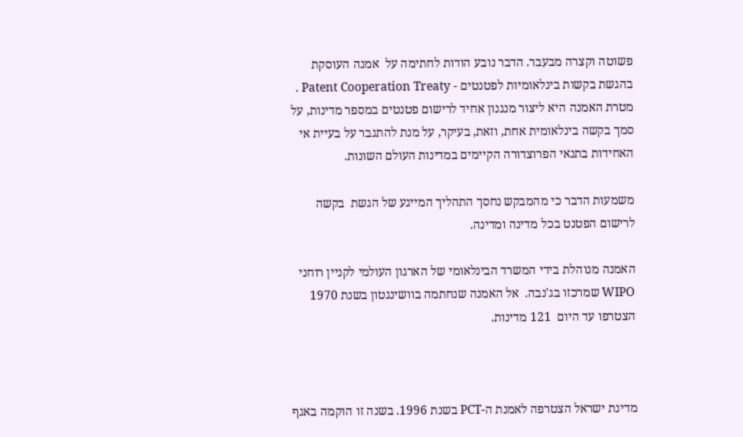פשוטה וקצרה מבעבר. הדבר נובע הודות לחתימה על  אמנה העוסקת בהגשת בקשות בינלאומיות לפטנטים - Patent Cooperation Treaty .  מטרת האמנה היא ליצור מנגנון אחיד לרישום פטנטים במספר מדינות, על סמך בקשה בינלאומית אחת, וזאת, בעיקר, על מנת להתגבר על בעיית אי האחידות בתנאי הפרוצדורה הקיימים במדינות העולם השונות.

משמעות הדבר כי מהמבקש נחסך התהליך המייגע של הגשת  בקשה לרישום הפטנט בכל מדינה ומדינה.

האמנה מנוהלת בידי המשרד הבינלאומי של הארגון העולמי לקניין רוחני WIPO שמרכזו בג'נבה.  אל האמנה שנחתמה בוושינגטון בשנת 1970 הצטרפו עד היום  121 מדינות.



מדינת ישראל הצטרפה לאמנת ה-PCT בשנת 1996. בשנה זו הוקמה באגף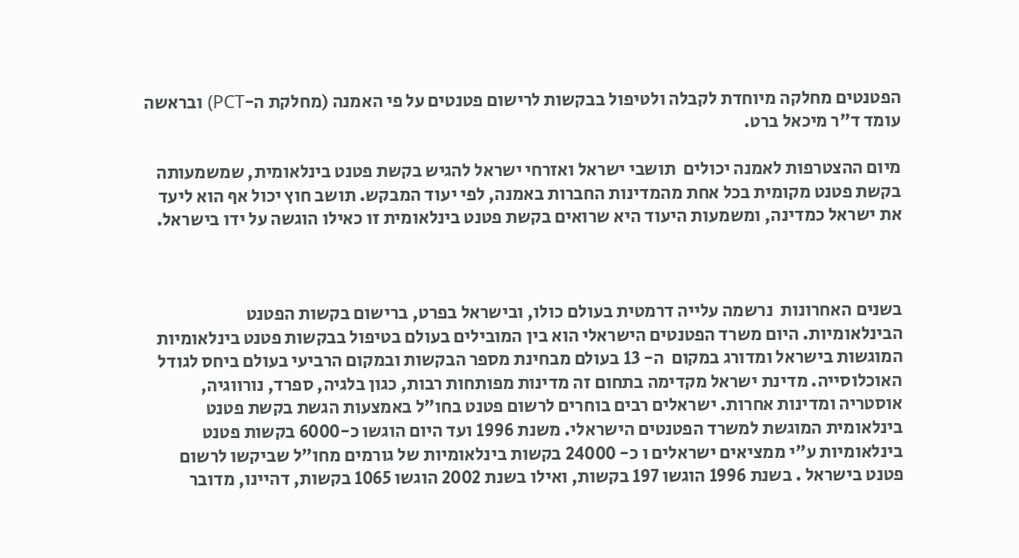הפטנטים מחלקה מיוחדת לקבלה ולטיפול בבקשות לרישום פטנטים על פי האמנה (מחלקת ה-PCT) ובראשה עומד ד"ר מיכאל ברט.

מיום ההצטרפות לאמנה יכולים  תושבי ישראל ואזרחי ישראל להגיש בקשת פטנט בינלאומית, שמשמעותה בקשת פטנט מקומית בכל אחת מהמדינות החברות באמנה, לפי יעוד המבקש. תושב חוץ יכול אף הוא ליעד את ישראל כמדינה, ומשמעות היעוד היא שרואים בקשת פטנט בינלאומית זו כאילו הוגשה על ידו בישראל.



בשנים האחרונות  נרשמה עלייה דרמטית בעולם כולו, ובישראל בפרט, ברישום בקשות הפטנט הבינלאומיות. היום משרד הפטנטים הישראלי הוא בין המובילים בעולם בטיפול בבקשות פטנט בינלאומיות המוגשות בישראל ומדורג במקום  ה- 13 בעולם מבחינת מספר הבקשות ובמקום הרביעי בעולם ביחס לגודל האוכלוסייה. מדינת ישראל מקדימה בתחום זה מדינות מפותחות רבות, כגון בלגיה, ספרד, נורווגיה, אוסטריה ומדינות אחרות. ישראלים רבים בוחרים לרשום פטנט בחו"ל באמצעות הגשת בקשת פטנט בינלאומית המוגשת למשרד הפטנטים הישראלי. משנת 1996 ועד היום הוגשו כ-6000 בקשות פטנט בינלאומיות ע"י ממציאים ישראלים ו כ- 24000 בקשות בינלאומיות של גורמים מחו"ל שביקשו לרשום פטנט בישראל . בשנת 1996 הוגשו 197 בקשות, ואילו בשנת 2002 הוגשו 1065 בקשות, דהיינו, מדובר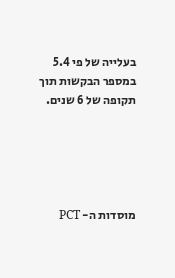בעלייה של פי 5.4 במספר הבקשות תוך תקופה של 6 שנים.





מוסדות ה- PCT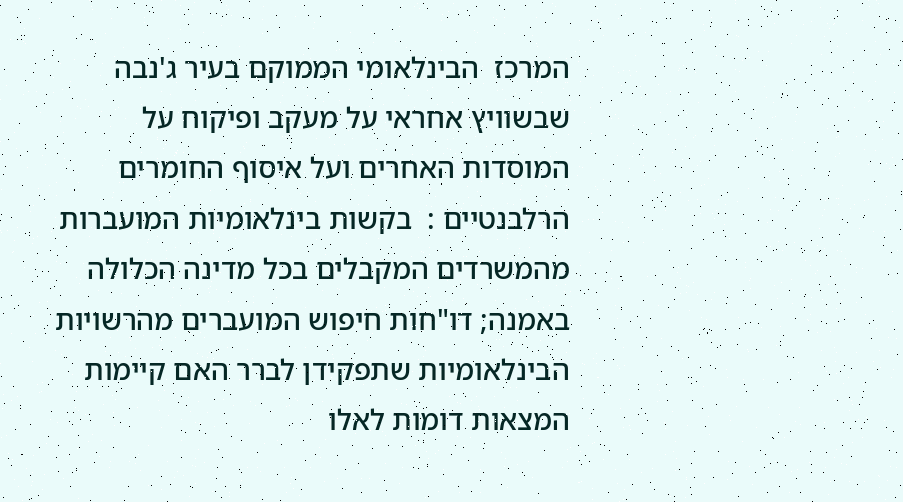המרכז  הבינלאומי הממוקם בעיר ג'נבה שבשוויץ אחראי על מעקב ופיקוח על המוסדות האחרים ועל איסוף החומרים הרלבנטיים :  בקשות בינלאומיות המועברות מהמשרדים המקבלים בכל מדינה הכלולה באמנה; דו"חות חיפוש המועברים מהרשויות הבינלאומיות שתפקידן לברר האם קיימות המצאות דומות לאלו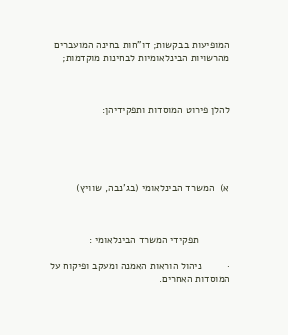המופיעות בבקשות; דו"חות בחינה המועברים מהרשויות הבינלאומיות לבחינות מוקדמות;



להלן פירוט המוסדות ותפקידיהן:





א)  המשרד הבינלאומי (בג'נבה, שוויץ)



           תפקידי המשרד הבינלאומי :

·         ניהול הוראות האמנה ומעקב ופיקוח על המוסדות האחרים.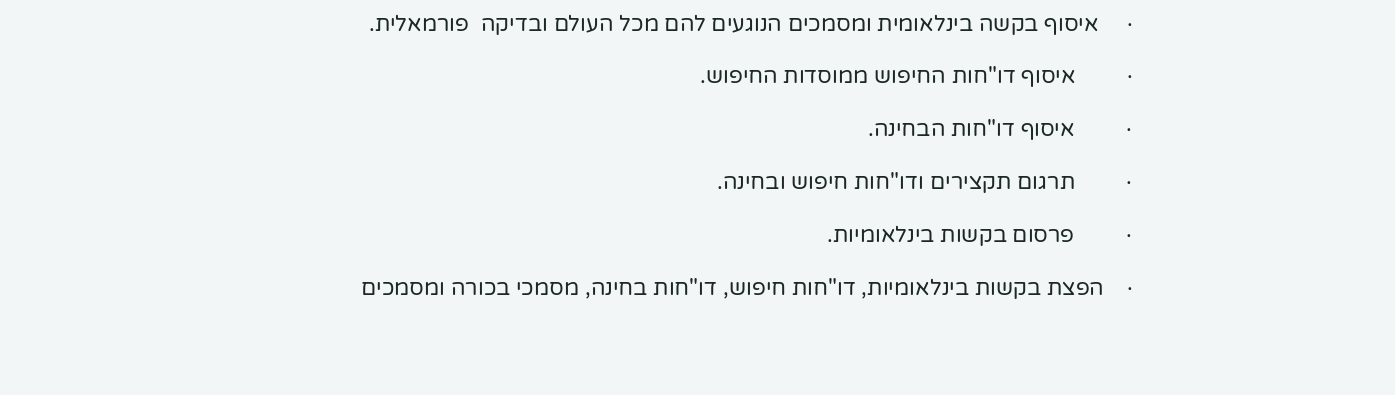·     איסוף בקשה בינלאומית ומסמכים הנוגעים להם מכל העולם ובדיקה  פורמאלית.

·         איסוף דו"חות החיפוש ממוסדות החיפוש.

·         איסוף דו"חות הבחינה.

·         תרגום תקצירים ודו"חות חיפוש ובחינה.

·         פרסום בקשות בינלאומיות.

·    הפצת בקשות בינלאומיות, דו"חות חיפוש, דו"חות בחינה, מסמכי בכורה ומסמכים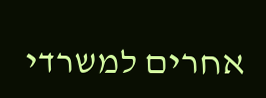אחרים למשרדי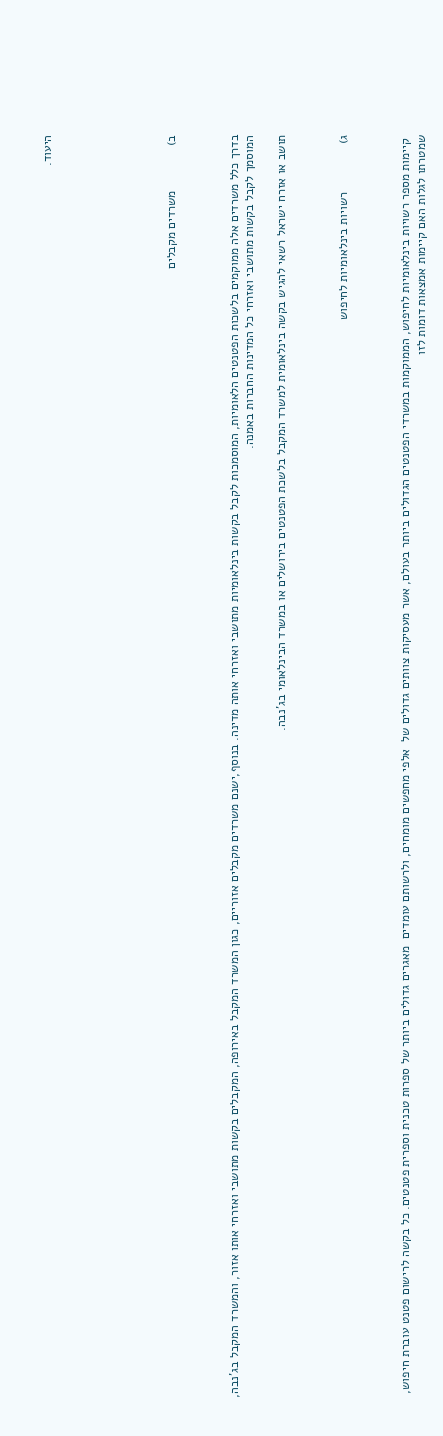היעוד.







ב)             משרדים מקבלים



בדרך כלל משרדים אלה ממוקמים בלשכות הפטנטים הלאומיות, המוסמכות לקבל בקשות בינלאומיות מתושבי ואזרחי אותה מדינה. בנוסף,ישנם משרדים מקבלים אזוריים, כגון המשרד המקבל באירופה, המקבלים בקשות מתושבי ואזרחי אותו אזור, והמשרד המקבל בג'נבה, המוסמך לקבל בקשות מתושבי ואזרחי כל המדינות החברות באמנה.

תושב או אזרח ישראל רשאי להגיש בקשה בינלאומית למשרד המקבל בלשכת הפטנטים בירושלים או במשרד הבינלאומי בג'נבה.



ג)              רשויות בינלאומיות לחיפוש



 קיימות מספר רשויות בינלאומיות לחיפוש, הממוקמות במשרדי הפטנטים הגדולים ביותר בעולם, אשר מעסיקות צוותים גדולים של  אלפי מחפשים מומחים, ולרשותם עומדים  מאגרים גדולים ביותר של ספרות טכנית וספרית פטנטים. כל בקשה לרישום פטנט עוברת חיפוש, שמטרתו לגלות האם קיימות אמצאות דומות לזו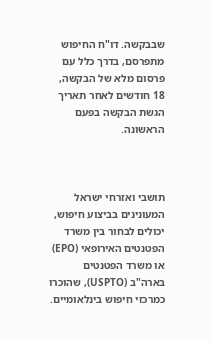שבבקשה. דו"ח החיפוש מתפרסם, בדרך כלל עם פרסום מלא של הבקשה, 18 חודשים לאחר תאריך הגשת הבקשה בפעם הראשונה.



תושבי ואזרחי ישראל המעונינים בביצוע חיפוש, יכולים לבחור בין משרד הפטנטים האירופאי (EPO) או משרד הפטנטים בארה"ב (USPTO), שהוכרו כמרכזי חיפוש בינלאומיים.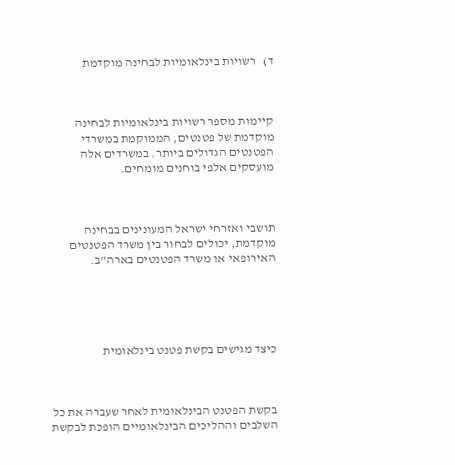ד)   רשויות בינלאומיות לבחינה מוקדמת



קיימות מספר רשויות בינלאומיות לבחינה מוקדמת של פטנטים, הממוקמת במשרדי הפטנטים הגדולים ביותר. במשרדים אלה מועסקים אלפי בוחנים מומחים.



תושבי ואזרחי ישראל המעונינים בבחינה מוקדמת, יכולים לבחור בין משרד הפטנטים האירופאי או משרד הפטנטים בארה"ב.





כיצד מגישים בקשת פטנט בינלאומית



בקשת הפטנט הבינלאומית לאחר שעברה את כל השלבים וההליכים הבינלאומיים הופכת לבקשת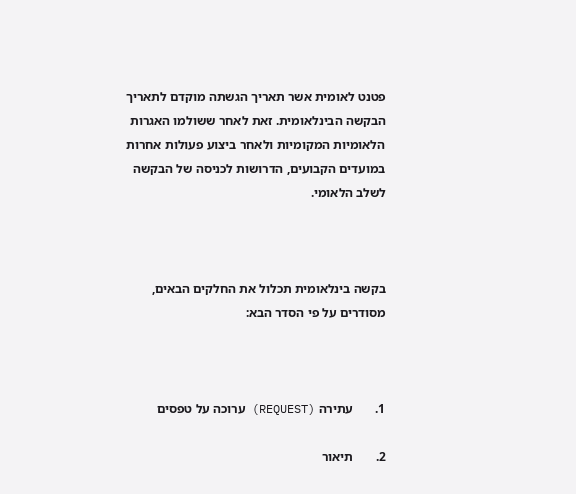פטנט לאומית אשר תאריך הגשתה מוקדם לתאריך הבקשה הבינלאומית. זאת לאחר ששולמו האגרות הלאומיות המקומיות ולאחר ביצוע פעולות אחרות במועדים הקבועים, הדרושות לכניסה של הבקשה לשלב הלאומי.



בקשה בינלאומית תכלול את החלקים הבאים, מסודרים על פי הסדר הבא:



1.       עתירה (REQUEST) ערוכה על טפסים

2.       תיאור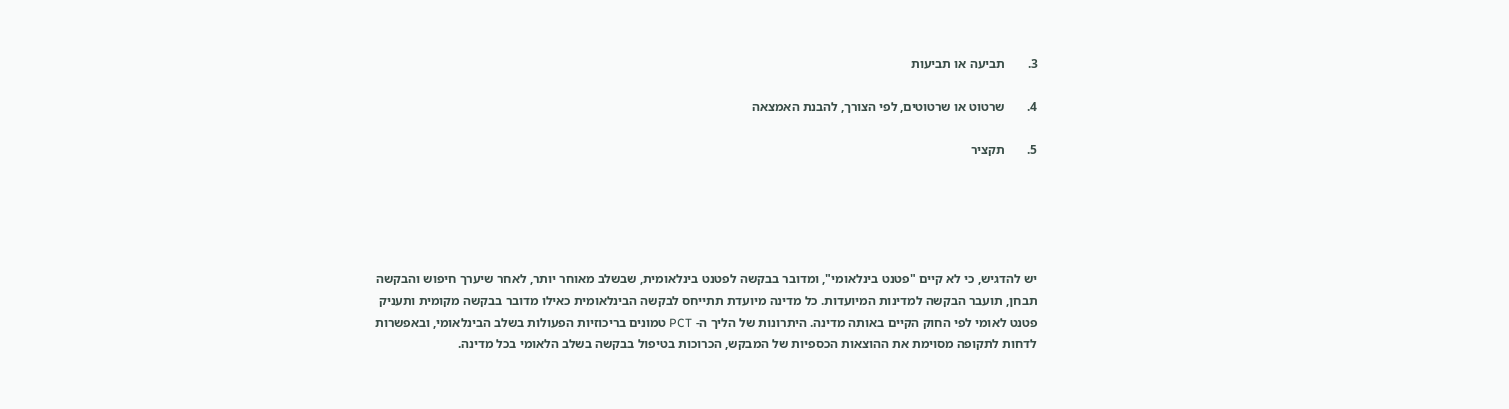3.       תביעה או תביעות

4.       שרטוט או שרטוטים, לפי הצורך, להבנת האמצאה

5.       תקציר





יש להדגיש, כי לא קיים "פטנט בינלאומי", ומדובר בבקשה לפטנט בינלאומית, שבשלב מאוחר יותר, לאחר שיערך חיפוש והבקשה תבחן, תועבר הבקשה למדינות המיועדות. כל מדינה מיועדת תתייחס לבקשה הבינלאומית כאילו מדובר בבקשה מקומית ותעניק פטנט לאומי לפי החוק הקיים באותה מדינה. היתרונות של הליך ה- PCT טמונים בריכוזיות הפעולות בשלב הבינלאומי, ובאפשרות לדחות לתקופה מסוימת את ההוצאות הכספיות של המבקש, הכרוכות בטיפול בבקשה בשלב הלאומי בכל מדינה.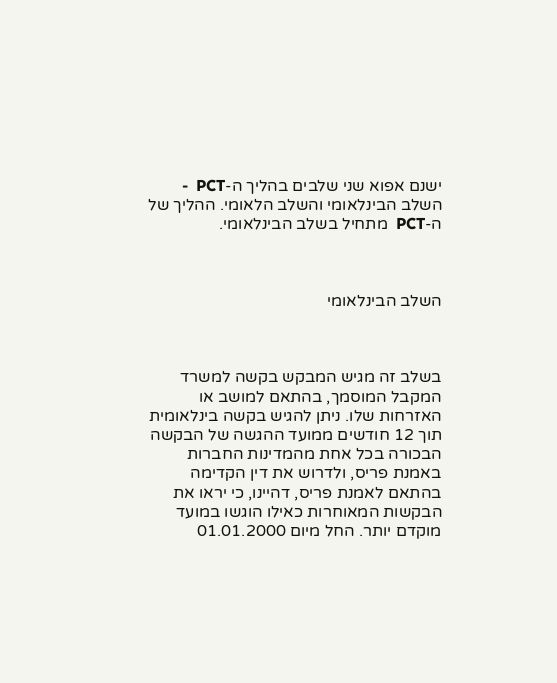ישנם אפוא שני שלבים בהליך ה-PCT  - השלב הבינלאומי והשלב הלאומי. ההליך של ה-PCT  מתחיל בשלב הבינלאומי.



השלב הבינלאומי



בשלב זה מגיש המבקש בקשה למשרד המקבל המוסמך, בהתאם למושב או האזרחות שלו. ניתן להגיש בקשה בינלאומית תוך 12 חודשים ממועד ההגשה של הבקשה הבכורה בכל אחת מהמדינות החברות באמנת פריס, ולדרוש את דין הקדימה בהתאם לאמנת פריס, דהיינו, כי יראו את הבקשות המאוחרות כאילו הוגשו במועד מוקדם יותר. החל מיום 01.01.2000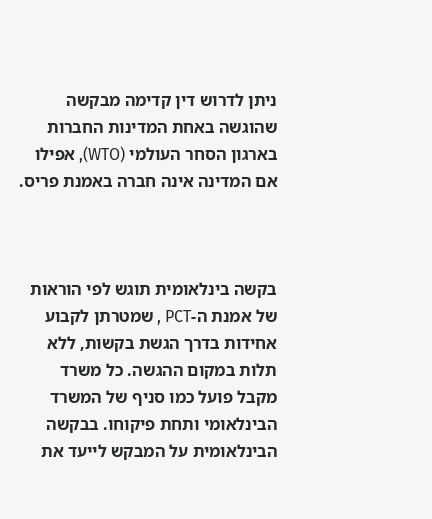ניתן לדרוש דין קדימה מבקשה שהוגשה באחת המדינות החברות בארגון הסחר העולמי (WTO), אפילו אם המדינה אינה חברה באמנת פריס.



בקשה בינלאומית תוגש לפי הוראות של אמנת ה-PCT , שמטרתן לקבוע אחידות בדרך הגשת בקשות, ללא תלות במקום ההגשה. כל משרד מקבל פועל כמו סניף של המשרד הבינלאומי ותחת פיקוחו. בבקשה הבינלאומית על המבקש לייעד את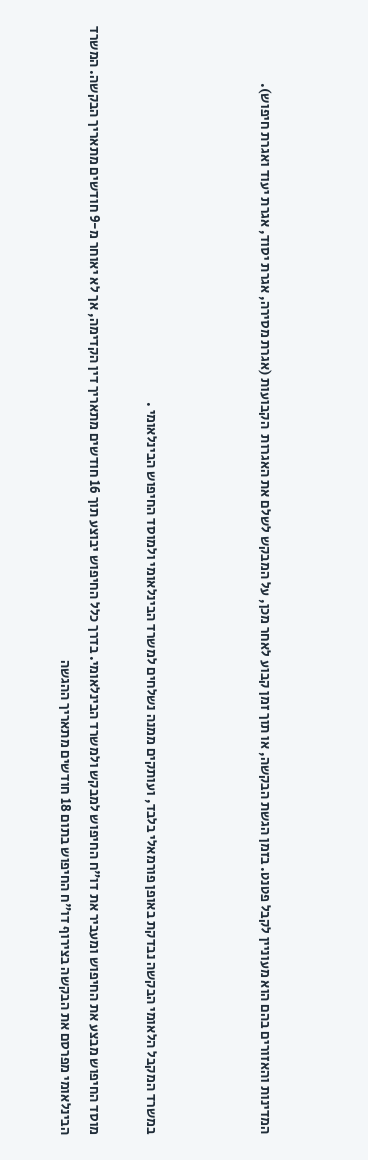המדינות והאזורים בהם הוא מעוניין לקבל פטנט. בזמן הגשת הבקשה, או תוך זמן קבוע לאחר מכן, על המבקש לשלם את האגרות  הקבועות (אגרת מסירה, אגרת יסוד, אגרת יעוד ואגרת חיפוש).



במשרד המקבל הלאומי הבקשה נבדקת באופן פורמאלי בלבד, ועותקים ממנה נשלחים למשרד הבינלאומי ולמוסד החיפוש הבינלאומי .

מוסד החיפוש מבצע את החיפוש ומעביר את דו"ח החיפוש למבקש ולמשרד הבינלאומי. בדרך כלל החיפוש יבוצע תוך 16 חודשים מתאריך דין הקדימה, אך לא יאוחר מ-9 חודשים מתאריך הבקשה. המשרד הבינלאומי מפרסם את הבקשה בצירוף דו"ח החיפוש בתום 18 חודשים מתאריך ההגשה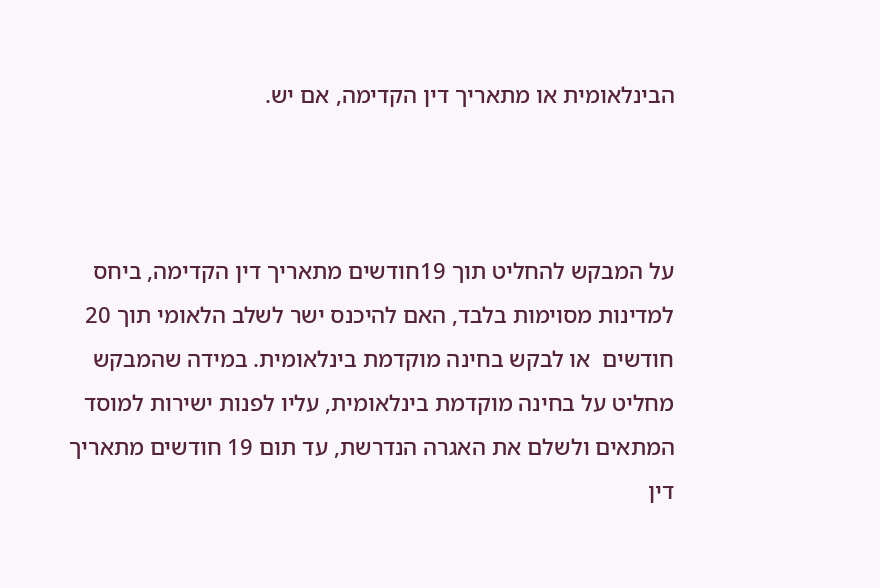הבינלאומית או מתאריך דין הקדימה, אם יש.



על המבקש להחליט תוך 19חודשים מתאריך דין הקדימה, ביחס למדינות מסוימות בלבד, האם להיכנס ישר לשלב הלאומי תוך 20 חודשים  או לבקש בחינה מוקדמת בינלאומית. במידה שהמבקש מחליט על בחינה מוקדמת בינלאומית, עליו לפנות ישירות למוסד המתאים ולשלם את האגרה הנדרשת, עד תום 19 חודשים מתאריך דין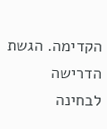הקדימה. הגשת הדרישה לבחינה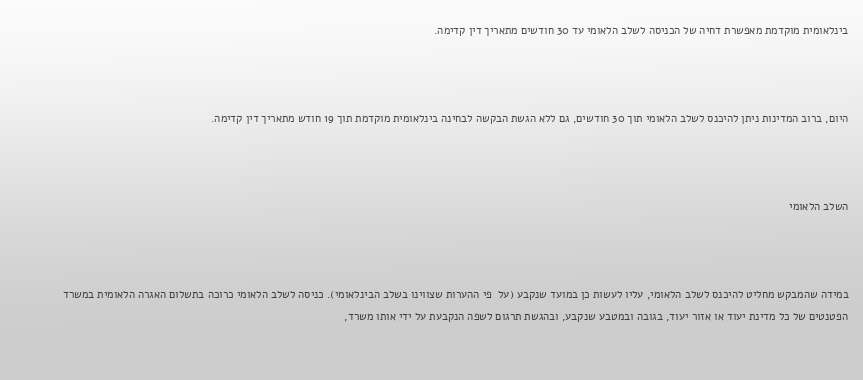בינלאומית מוקדמת מאפשרת דחיה של הכניסה לשלב הלאומי עד 30 חודשים מתאריך דין קדימה.



היום, ברוב המדינות ניתן להיכנס לשלב הלאומי תוך 30 חודשים, גם ללא הגשת הבקשה לבחינה בינלאומית מוקדמת תוך 19 חודש מתאריך דין קדימה.



השלב הלאומי



במידה שהמבקש מחליט להיכנס לשלב הלאומי, עליו לעשות כן במועד שנקבע (על  פי ההערות שצווינו בשלב הבינלאומי). כניסה לשלב הלאומי כרוכה בתשלום האגרה הלאומית במשרד הפטנטים של כל מדינת יעוד או אזור יעוד, בגובה ובמטבע שנקבע, ובהגשת תרגום לשפה הנקבעת על ידי אותו משרד,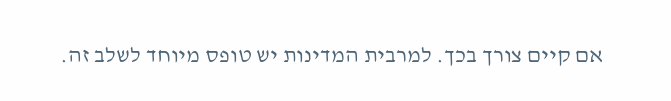אם קיים צורך בכך. למרבית המדינות יש טופס מיוחד לשלב זה.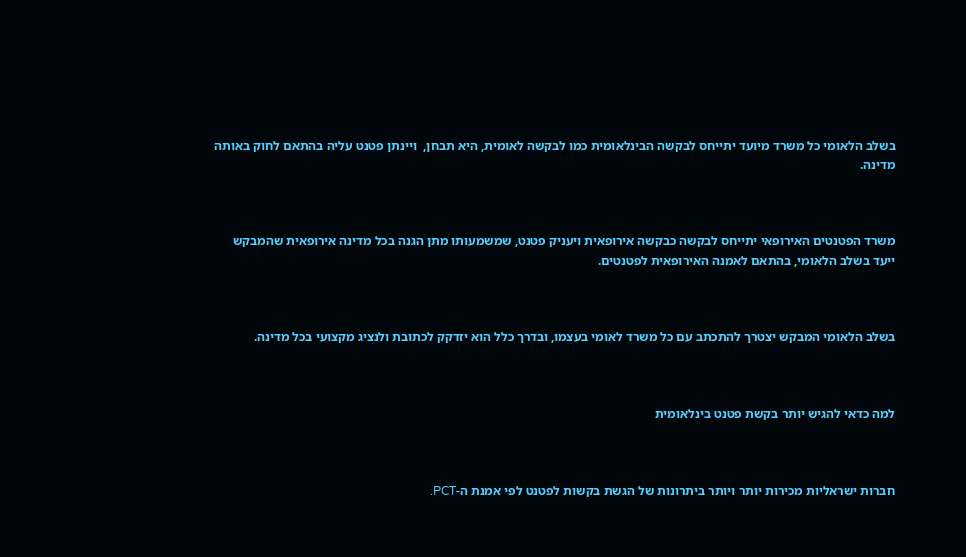בשלב הלאומי כל משרד מיועד יתייחס לבקשה הבינלאומית כמו לבקשה לאומית, היא תבחן,  ויינתן פטנט עליה בהתאם לחוק באותה מדינה.



משרד הפטנטים האירופאי יתייחס לבקשה כבקשה אירופאית ויעניק פטנט, שמשמעותו מתן הגנה בכל מדינה אירופאית שהמבקש ייעד בשלב הלאומי, בהתאם לאמנה האירופאית לפטנטים.



בשלב הלאומי המבקש יצטרך להתכתב עם כל משרד לאומי בעצמו, ובדרך כלל הוא יזדקק לכתובת ולנציג מקצועי בכל מדינה.



למה כדאי להגיש יותר בקשת פטנט בינלאומית



חברות ישראליות מכירות יותר ויותר ביתרונות של הגשת בקשות לפטנט לפי אמנת ה-PCT.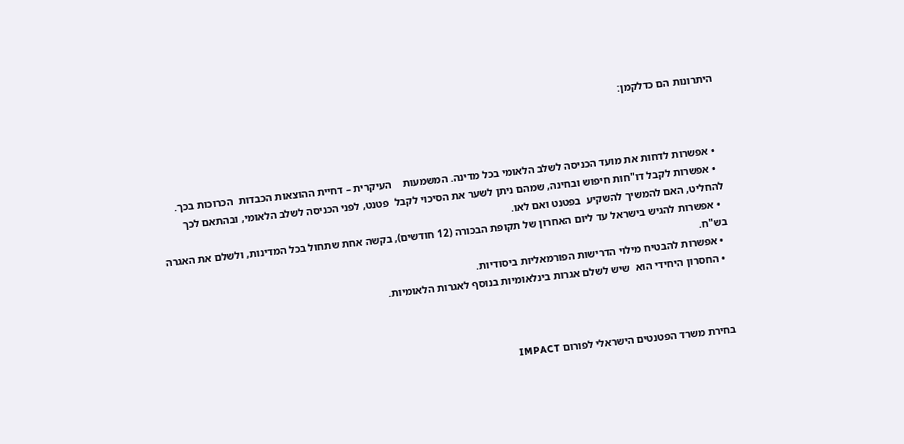היתרונות הם כדלקמן:



  • אפשרות לדחות את מועד הכניסה לשלב הלאומי בכל מדינה. המשמעות    העיקרית – דחיית ההוצאות הכבדות  הכרוכות בכך.
  • אפשרות לקבל דו"חות חיפוש ובחינה, שמהם ניתן לשער את הסיכוי לקבל  פטנט, לפני הכניסה לשלב הלאומי, ובהתאם לכך להחליט, האם להמשיך להשקיע  בפטנט ואם לאו.
  • אפשרות להגיש בישראל עד ליום האחרון של תקופת הבכורה (12 חודשים), בקשה אחת שתחול בכל המדינות, ולשלם את האגרה בש"ח.
  • אפשרות להבטיח מילוי הדרישות הפורמאליות ביסודיות.
  • החסרון היחידי הוא  שיש לשלם אגרות בינלאומיות בנוסף לאגרות הלאומיות.



 בחירת משרד הפטנטים הישראלי לפורום IMPACT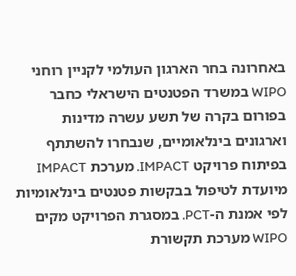באחרונה בחר הארגון העולמי לקניין רוחני WIPO במשרד הפטנטים הישראלי כחבר בפורום בקרה של תשע עשרה מדינות וארגונים בינלאומיים, שנבחרו להשתתף בפיתוח פרויקט IMPACT. מערכת IMPACT מיועדת לטיפול בבקשות פטנטים בינלאומיות לפי אמנת ה-PCT. במסגרת הפרויקט מקים WIPO מערכת תקשורת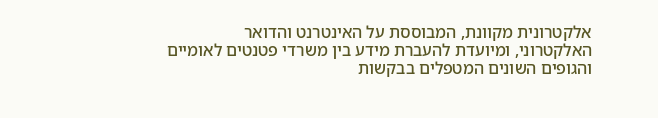אלקטרונית מקוונת, המבוססת על האינטרנט והדואר האלקטרוני, ומיועדת להעברת מידע בין משרדי פטנטים לאומיים והגופים השונים המטפלים בבקשות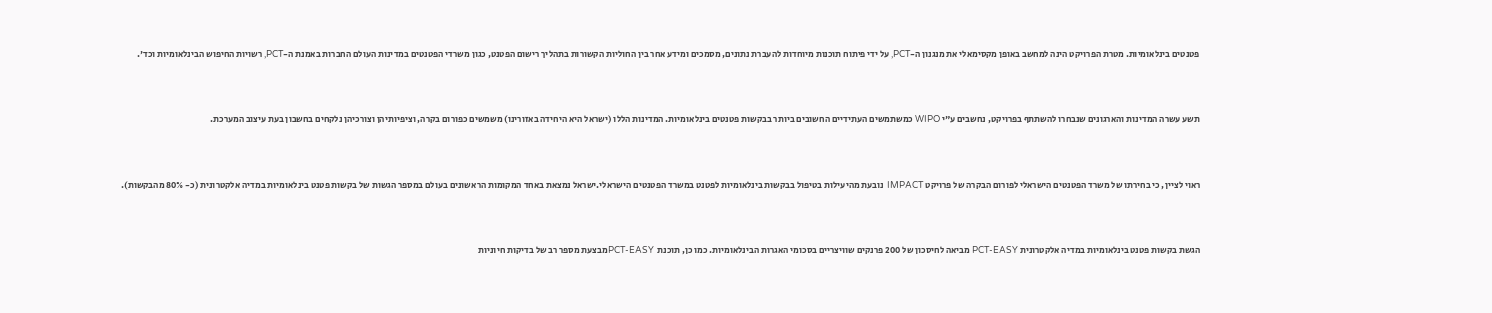פטנטים בינלאומיות. מטרת הפרויקט הינה למחשב באופן מקסימאלי את מנגנון ה-PCT, על ידי פיתוח תוכנות מיוחדות להעברת נתונים, מסמכים ומידע אחר בין החוליות הקשורות בתהליך רישום הפטנט, כגון משרדי הפטנטים במדינות העולם החברות באמנת ה-PCT, רשויות החיפוש הבינלאומיות וכד'.



תשע עשרה המדינות והארגונים שנבחרו להשתתף בפרויקט, נחשבים ע"י WIPO כמשתמשים העתידיים החשובים ביותר בבקשות פטנטים בינלאומיות. המדינות הללו (ישראל היא היחידה באזורינו) משמשים כפורום בקרה, וציפיותיהן וצורכיהן נלקחים בחשבון בעת עיצוב המערכת.



ראוי לציין, כי בחירתו של משרד הפטנטים הישראלי לפורום הבקרה של פרויקט IMPACT  נובעת מהיעילות בטיפול בבקשות בינלאומיות לפטנט במשרד הפטנטים הישראלי.ישראל נמצאת באחד המקומות הראשונים בעולם במספר הגשות של בקשות פטנט בינלאומיות במדיה אלקטרונית (כ- 80% מהבקשות).



הגשת בקשות פטנט בינלאומיות במדיה אלקטרונית PCT-EASY מביאה לחיסכון של 200 פרנקים שוויצריים בסכומי האגרות הבינלאומיות. כמו כן, תוכנת  PCT-EASYמבצעת מספר רב של בדיקות חיוניות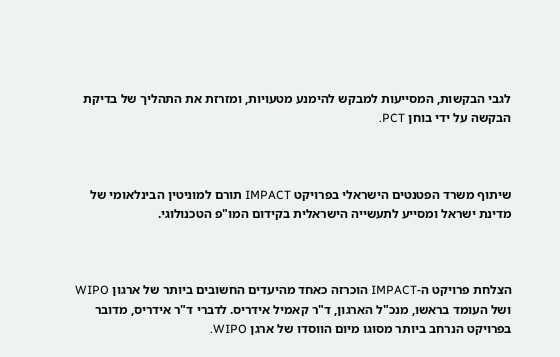לגבי הבקשות, המסייעות למבקש להימנע מטעויות, ומזרזת את התהליך של בדיקת הבקשה על ידי בוחן PCT.



שיתוף משרד הפטנטים הישראלי בפרויקט IMPACT תורם למוניטין הבינלאומי של מדינת ישראל ומסייע לתעשייה הישראלית בקידום המו"פ הטכנולוגי.



הצלחת פרויקט ה-IMPACT הוכרזה כאחד מהיעדים החשובים ביותר של ארגון WIPO ושל העומד בראשו, מנכ"ל הארגון, ד"ר קאמיל אידריס. לדברי ד"ר אידריס, מדובר בפרויקט הנרחב ביותר מסוגו מיום הווסדו של ארגן WIPO.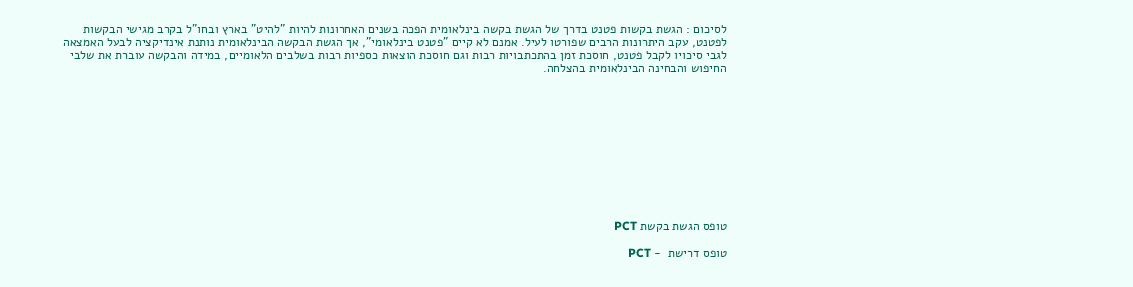לסיכום : הגשת בקשות פטנט בדרך של הגשת בקשה בינלאומית הפכה בשנים האחרונות להיות "להיט" בארץ ובחו"ל בקרב מגישי הבקשות לפטנט, עקב היתרונות הרבים שפורטו לעיל. אמנם לא קיים "פטנט בינלאומי", אך הגשת הבקשה הבינלאומית נותנת אינדיקציה לבעל האמצאה לגבי סיכויו לקבל פטנט, חוסכת זמן בהתכתבויות רבות וגם חוסכת הוצאות כספיות רבות בשלבים הלאומיים, במידה והבקשה עוברת את שלבי החיפוש והבחינה הבינלאומית בהצלחה.











טופס הגשת בקשת PCT

טופס דרישת  - PCT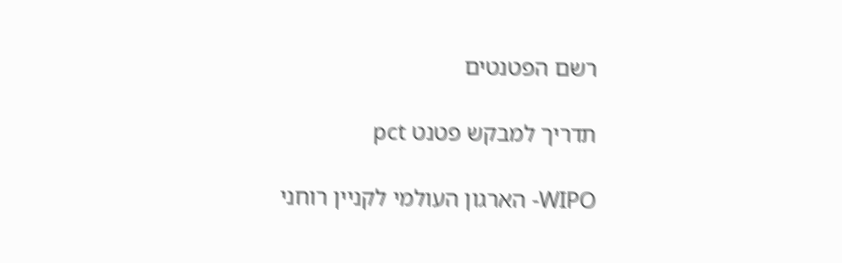רשם הפטנטים

תדריך למבקש פטנט pct

WIPO- הארגון העולמי לקניין רוחני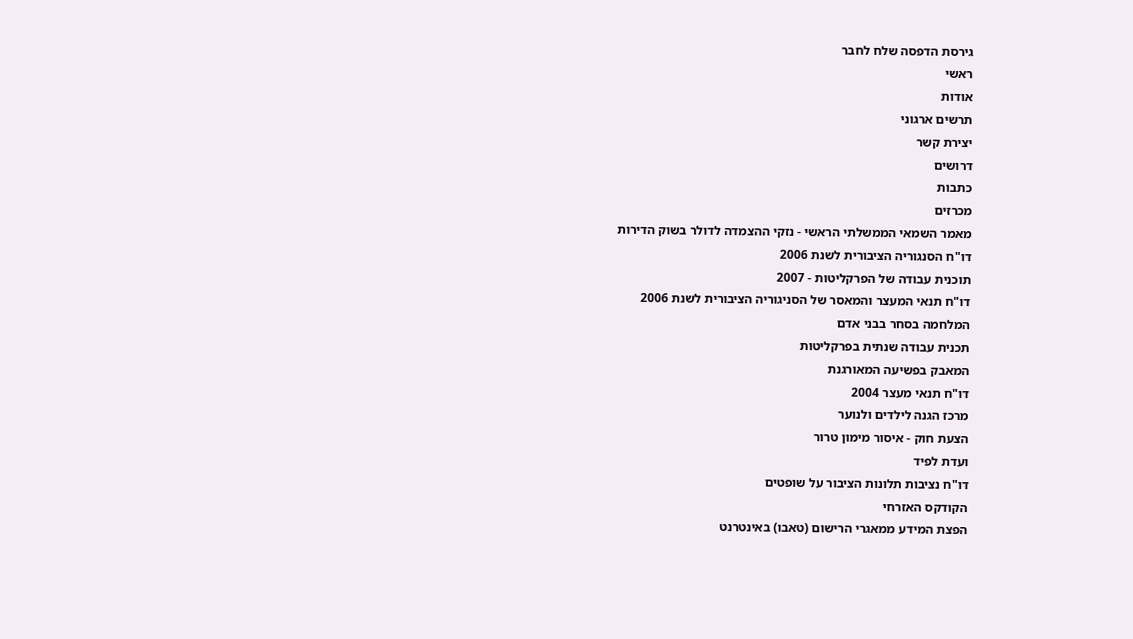גירסת הדפסה שלח לחבר
ראשי
אודות
תרשים ארגוני
יצירת קשר
דרושים
כתבות
מכרזים
מאמר השמאי הממשלתי הראשי - נזקי ההצמדה לדולר בשוק הדירות
דו"ח הסנגוריה הציבורית לשנת 2006
תוכנית עבודה של הפרקליטות - 2007
דו"ח תנאי המעצר והמאסר של הסניגוריה הציבורית לשנת 2006
המלחמה בסחר בבני אדם
תכנית עבודה שנתית בפרקליטות
המאבק בפשיעה המאורגנת
דו"ח תנאי מעצר 2004
מרכז הגנה לילדים ולנוער
הצעת חוק - איסור מימון טרור
ועדת לפיד
דו"ח נציבות תלונות הציבור על שופטים
הקודקס האזרחי
הפצת המידע ממאגרי הרישום (טאבו) באינטרנט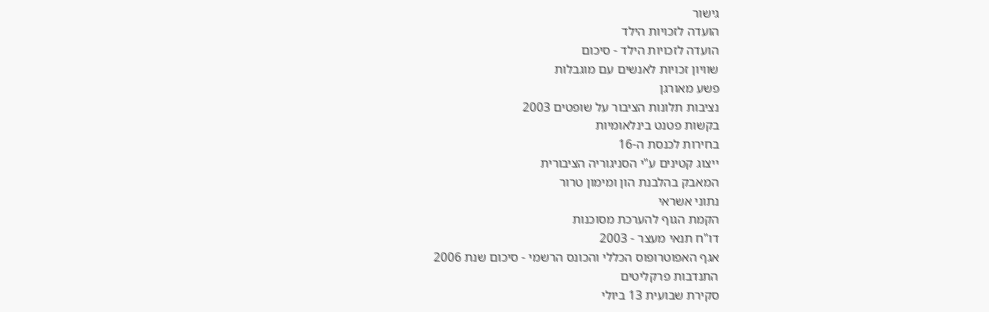גישור
הועדה לזכויות הילד
הועדה לזכויות הילד - סיכום
שוויון זכויות לאנשים עם מוגבלות
פשע מאורגן
נציבות תלונות הציבור על שופטים 2003
בקשות פטנט בינלאומיות
בחירות לכנסת ה-16
ייצוג קטינים ע"י הסניגוריה הציבורית
המאבק בהלבנת הון ומימון טרור
נתוני אשראי
הקמת הגוף להערכת מסוכנות
דו"ח תנאי מעצר - 2003
אגף האפוטרופוס הכללי והכונס הרשמי - סיכום שנת 2006
התנדבות פרקליטים
סקירת שבועית 13 ביולי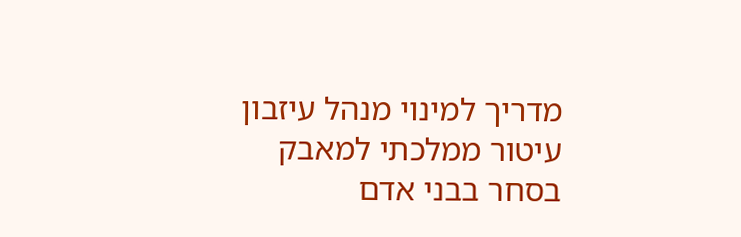מדריך למינוי מנהל עיזבון
עיטור ממלכתי למאבק בסחר בבני אדם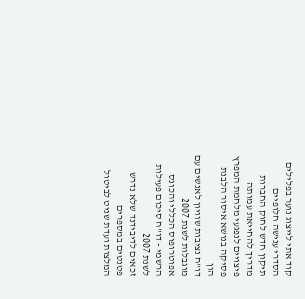קוד אתי לייצוג נוער בפלילים
הסדרי ענישה חלופיים
תיקון חדש לחוק החברות
מדריך להחייאת עמותה
פיצויים לנפגעי מלחמת המפרץ
פסיקה בנושא איסור הלבנת הון
דו"ח נציבות שוויון לאנשים עם מוגבלות לשנת 2007
אפוטרופוס הכללי והכונס הרשמי - דו"ח סיכום פעילות לשנת 2007
זכאים לדיבידנד שלא נדרש
פטנטים במספרים
המלצות ועדת שניט לביטול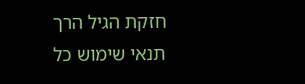חזקת הגיל הרך
תנאי שימוש כל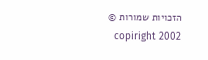הזכויות שמורות © copiright 2002